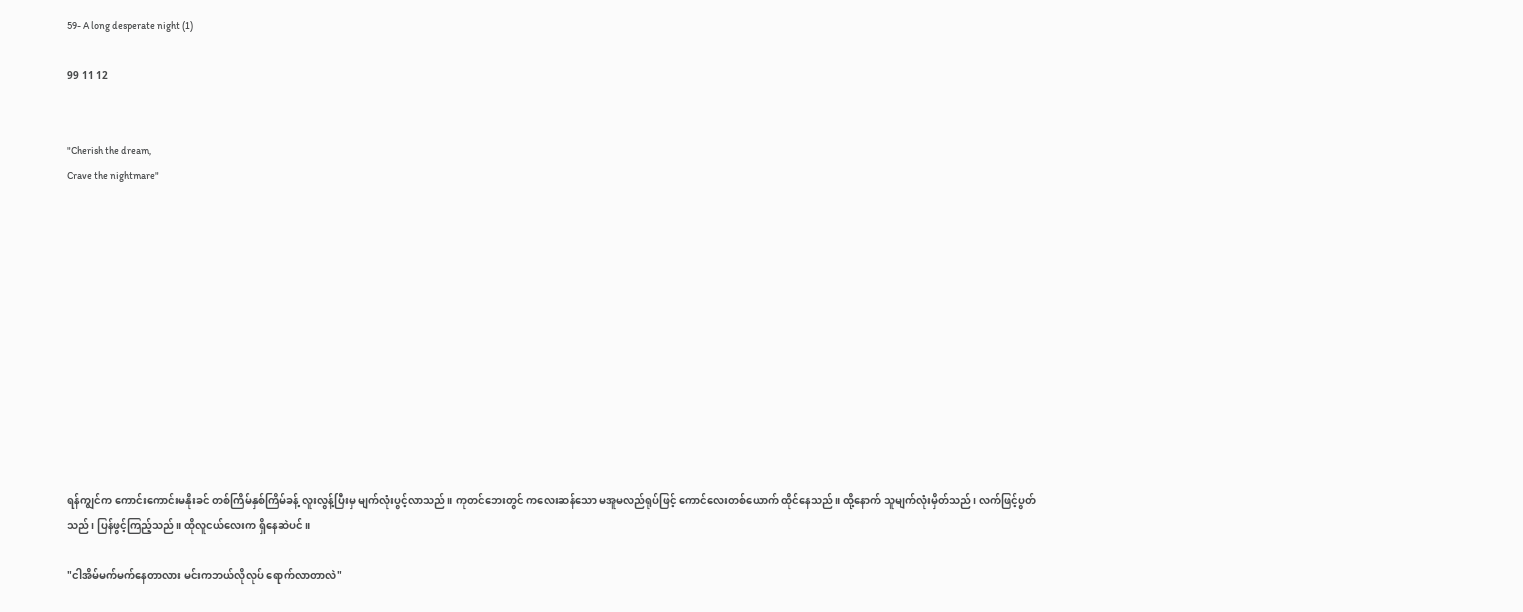59- A long desperate night (1)

99 11 12


"Cherish the dream,
Crave the nightmare"












ရန်ကျွင်က ကောင်းကောင်းမနိုးခင် တစ်ကြိမ်နှစ်ကြိမ်ခန့် လူးလွန့်ပြီးမှ မျက်လုံးပွင့်လာသည်။ ကုတင်ဘေးတွင် ကလေးဆန်သော မအူမလည်ရုပ်ဖြင့် ကောင်လေးတစ်ယောက် ထိုင်နေသည်။ ထို့နောက် သူမျက်လုံးမှိတ်သည်၊ လက်ဖြင့်ပွတ်သည်၊ ပြန်ဖွင့်ကြည့်သည်။ ထိုလူငယ်လေးက ရှိနေဆဲပင်။

"ငါအိမ်မက်မက်နေတာလား မင်းကဘယ်လိုလုပ် ရောက်လာတာလဲ"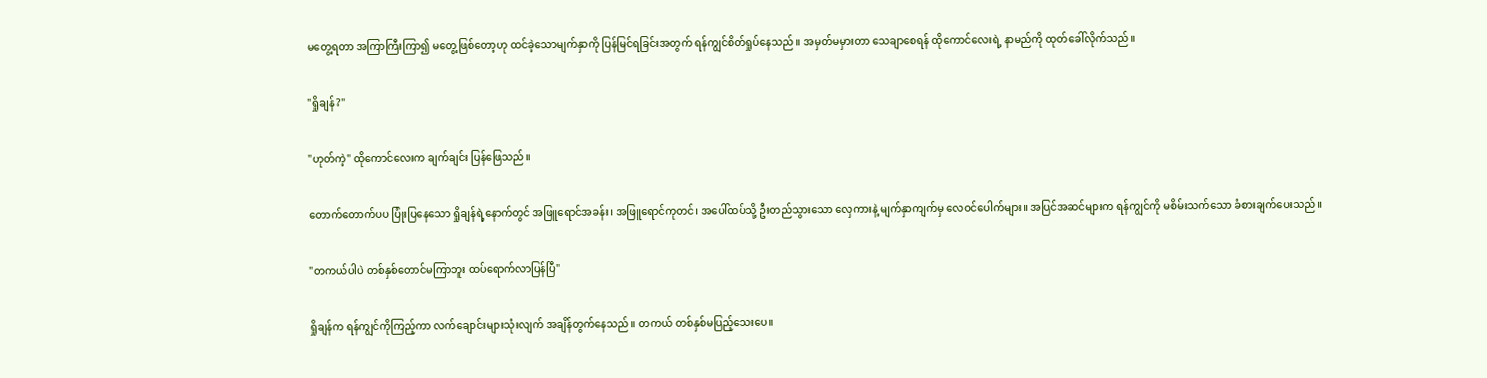မတွေ့ရတာ အကြာကြီးကြာ၍ မတွေ့ဖြစ်တော့ဟု ထင်ခဲ့သောမျက်နှာကို ပြန်မြင်ရခြင်းအတွက် ရန်ကျွင်စိတ်ရှုပ်နေသည်။ အမှတ်မမှားတာ သေချာစေရန် ထိုကောင်လေးရဲ့ နာမည်ကို ထုတ်ခေါ်လိုက်သည်။

"ရှိုချန်?"

"ဟုတ်ကဲ့" ထိုကောင်လေးက ချက်ချင်း ပြန်ဖြေသည်။

တောက်တောက်ပပ ပြုံးပြနေသော ရှိုချန်ရဲ့နောက်တွင် အဖြူရောင်အခန်း၊ အဖြူရောင်ကုတင်၊ အပေါ်ထပ်သို့ ဦးတည်သွားသော လှေကားနဲ့ မျက်နှာကျက်မှ လေဝင်ပေါက်များ။ အပြင်အဆင်များက ရန်ကျွင်ကို မစိမ်းသက်သော ခံစားချက်ပေးသည်။

"တကယ်ပါပဲ တစ်နှစ်တောင်မကြာဘူး ထပ်ရောက်လာပြန်ပြီ"

ရှိုချန်က ရန်ကျွင်ကိုကြည့်ကာ လက်ချောင်းများသုံးလျက် အချိန်တွက်နေသည်။ တကယ် တစ်နှစ်မပြည့်သေးပေ။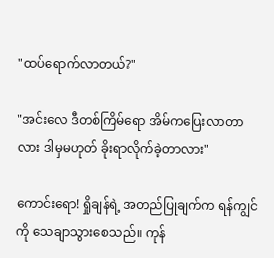"ထပ်ရောက်လာတယ်?"

"အင်းလေ ဒီတစ်ကြိမ်ရော အိမ်ကပြေးလာတာလား ဒါမှမဟုတ် ခိုးရာလိုက်ခဲ့တာလား"

ကောင်းရော! ရှိုချန်ရဲ့ အတည်ပြုချက်က ရန်ကျွင်ကို သေချာသွားစေသည်။ ကုန်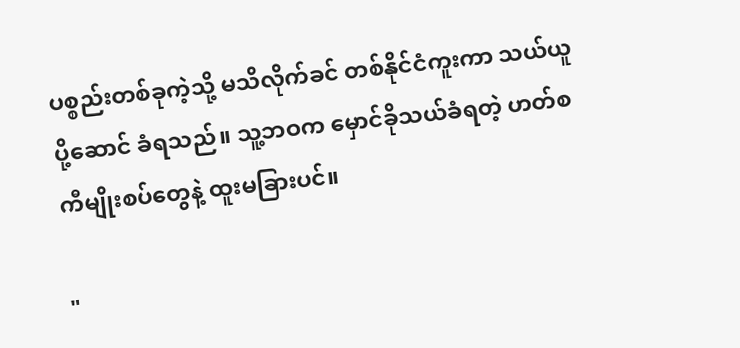ပစ္စည်းတစ်ခုကဲ့သို့ မသိလိုက်ခင် တစ်နိုင်ငံကူးကာ သယ်ယူပို့ဆောင် ခံရသည်။ သူ့ဘဝက မှောင်ခိုသယ်ခံရတဲ့ ဟတ်စကီမျိုးစပ်တွေနဲ့ ထူးမခြားပင်။

"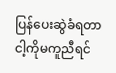ပြန်ပေးဆွဲခံရတာ ငါ့ကိုမကူညီရင်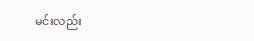မင်းလည်း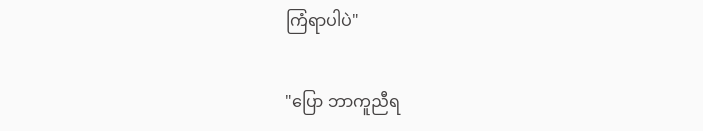ကြံရာပါပဲ"

"ပြော ဘာကူညီရ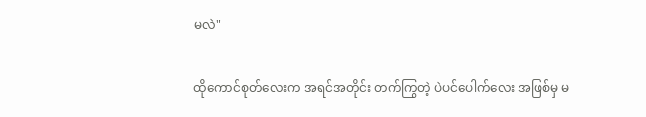မလဲ"

ထိုကောင်စုတ်လေးက အရင်အတိုင်း တက်ကြွတဲ့ ပဲပင်ပေါက်လေး အဖြစ်မှ မ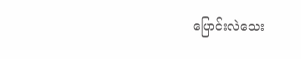ပြောင်းလဲသေး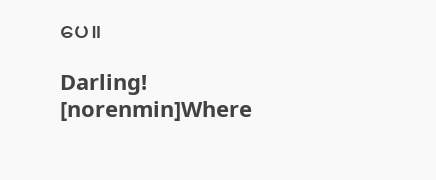ပေ။

Darling! [norenmin]Where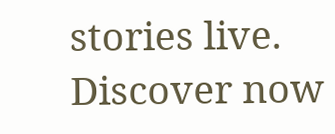stories live. Discover now